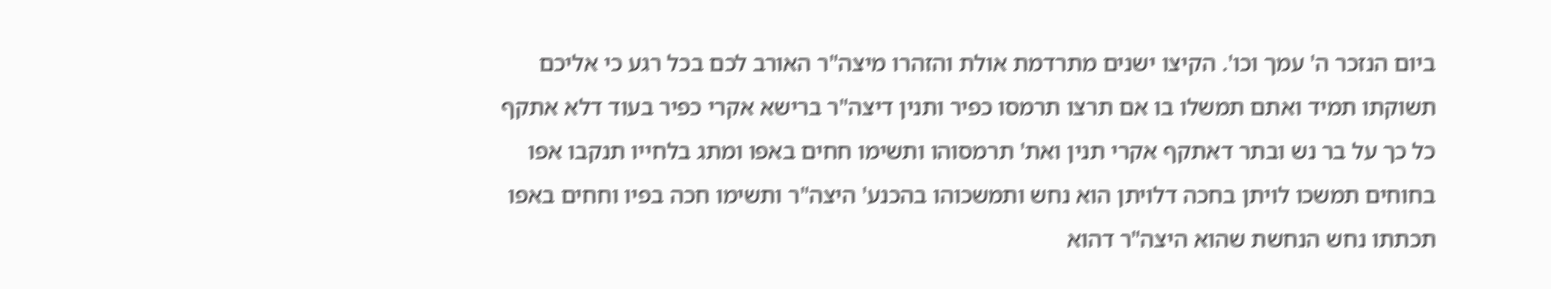ביום הנזכר ה' עמך וכו'. הקיצו ישנים מתרדמת אולת והזהרו מיצה"ר האורב לכם בכל רגע כי אליכם תשוקתו תמיד ואתם תמשלו בו אם תרצו תרמסו כפיר ותנין דיצה"ר ברישא אקרי כפיר בעוד דלא אתקף כל כך על בר נש ובתר דאתקף אקרי תנין ואת' תרמסוהו ותשימו חחים באפו ומתג בלחייו תנקבו אפו בחוחים תמשכו לויתן בחכה דלויתן הוא נחש ותמשכוהו בהכנע' היצה"ר ותשימו חכה בפיו וחחים באפו תכתתו נחש הנחשת שהוא היצה"ר דהוא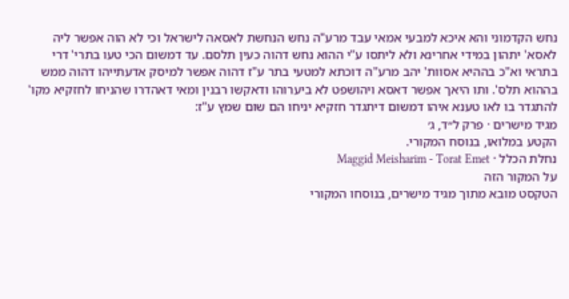נחש הקדמוני והא איכא למבעי אמאי עבד מרע"ה נחש הנחשת לאסאה לישראל וכי לא הוה אפשר ליה לאסא' יתהון במידי אחרינא ולא ליתסו ע"י ההוא נחש דהוה כעין תלסם. עד דמשום הכי טעו בתרי' דרי בתראי וא"כ בההיא אסוות' יהב מרע"ה דוכתא למטעי בתר ע"ז דהוה אפשר למיסק אדעתייהו דהוה ממש בההוא תלס'. ותו היאך אפשר דאסא ויהושפט לא ביערוהו ודאקשו רבנין ומאי דאהדרו שהניחו לחזקיא מקו' להתגדר בו לאו טענא איהו דמשום דיתגדר חזקיא יניחו הם שום שמץ ע"ז:
מגיד מישרים · פרק ל״ד, ג׳
הקטע במלואו, בנוסח המקורי.
נחלת הכלל · Maggid Meisharim - Torat Emet
על המקור הזה
הטקסט מובא מתוך מגיד מישרים, בנוסחו המקורי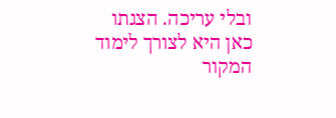ובלי עריכה. הצגתו כאן היא לצורך לימוד המקור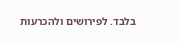בלבד. לפירושים ולהכרעות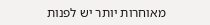מאוחרות יותר יש לפנות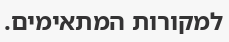למקורות המתאימים.